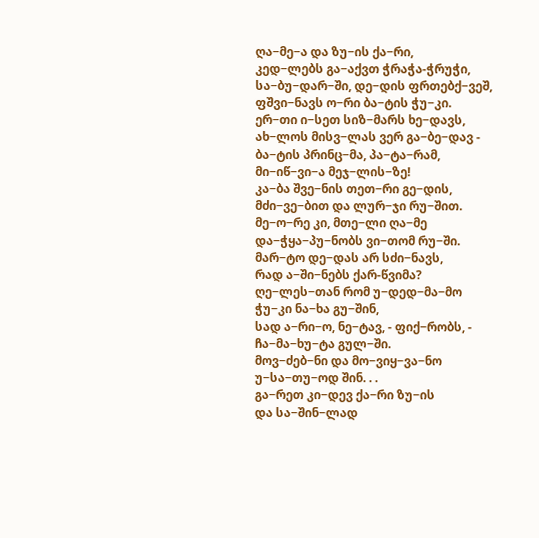ღა−მე−ა და ზუ−ის ქა−რი,
კედ−ლებს გა−აქვთ ჭრაჭა-ჭრუჭი,
სა−ბუ−დარ−ში, დე−დის ფრთებქ−ვეშ,
ფშვი−ნავს ო−რი ბა−ტის ჭუ−კი.
ერ−თი ი−სეთ სიზ−მარს ხე−დავს,
ახ−ლოს მისვ−ლას ვერ გა−ბე−დავ -
ბა−ტის პრინც−მა, პა−ტა−რამ,
მი−იწ−ვი−ა მეჯ−ლის−ზე!
კა−ბა შვე−ნის თეთ−რი გე−დის,
მძი−ვე−ბით და ლურ−ჯი რუ−შით.
მე−ო−რე კი, მთე−ლი ღა−მე
და−ჭყა−პუ−ნობს ვი−თომ რუ−ში.
მარ−ტო დე−დას არ სძი−ნავს,
რად ა−ში−ნებს ქარ-წვიმა?
ღე−ლეს−თან რომ უ−დედ−მა−მო
ჭუ−კი ნა−ხა გუ−შინ,
სად ა−რი−ო, ნე−ტავ, - ფიქ−რობს, -
ჩა−მა−ხუ−ტა გულ−ში.
მოვ−ძებ−ნი და მო−ვიყ−ვა−ნო
უ−სა−თუ−ოდ შინ. . .
გა−რეთ კი−დევ ქა−რი ზუ−ის
და სა−შინ−ლად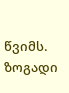წვიმს.
ზოგადი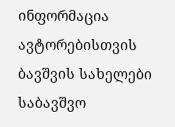ინფორმაცია
ავტორებისთვის
ბავშვის სახელები
საბავშვო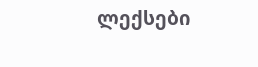ლექსები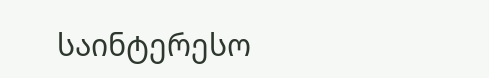საინტერესო